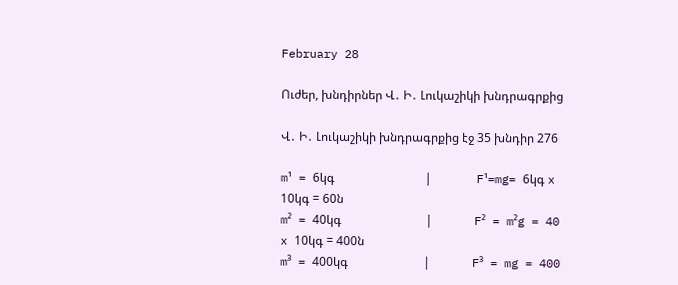February 28

Ուժեր, խնդիրներ Վ․ Ի․ Լուկաշիկի խնդրագրքից

Վ․ Ի․ Լուկաշիկի խնդրագրքից էջ 35 խնդիր 276

m¹ = 6կգ                              |               F¹=mg= 6կգ x 10կգ = 60ն
m² = 40կգ                            |              F² = m²g = 40 x 10կգ = 400ն
m³ = 400կգ                         |              F³ = mg = 400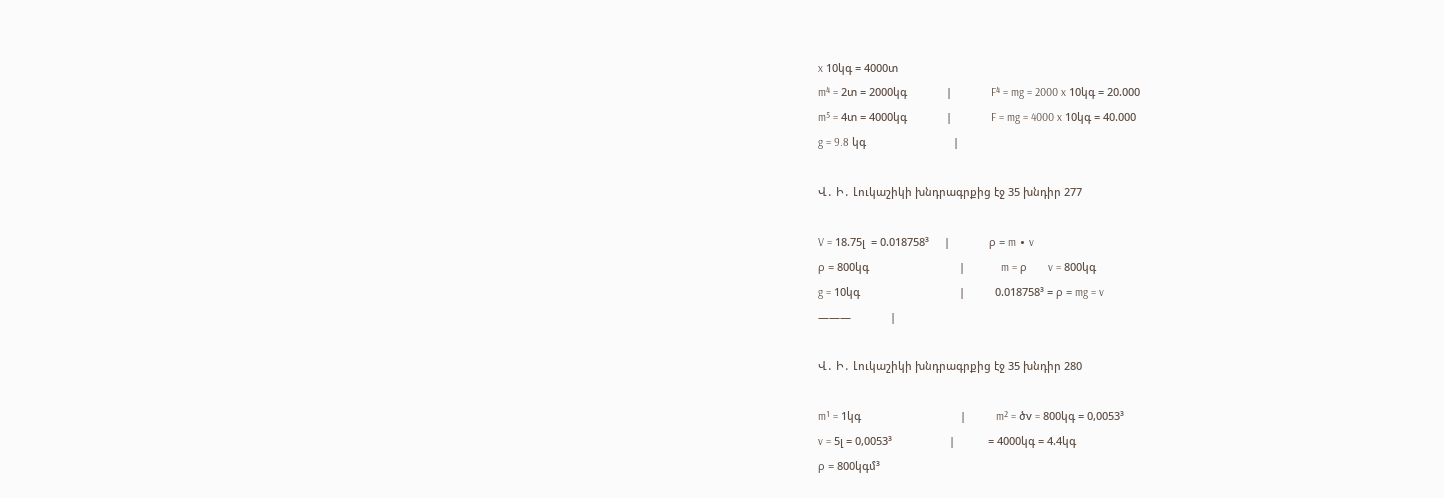x 10կգ = 4000տ
m⁴ = 2տ = 2000կգ             |             F⁴ = mg = 2000 x 10կգ = 20.000
m⁵ = 4տ = 4000կգ             |             F = mg = 4000 x 10կգ = 40.000
g = 9.8 կգ                             |

Վ․ Ի․ Լուկաշիկի խնդրագրքից էջ 35 խնդիր 277

V = 18.75լ  = 0.018758³     |             ρ = m ∙ v
ρ = 800կգ                              |            m = ρ       v = 800կգ
g = 10կգ                                 |          0.018758³ = ρ = mg = v
———             |

Վ․ Ի․ Լուկաշիկի խնդրագրքից էջ 35 խնդիր 280

m¹ = 1կգ                                 |          m² = ծv = 800կգ = 0,0053³
v = 5լ = 0,0053³                   |           = 4000կգ = 4.4կգ
ρ = 800կգմ³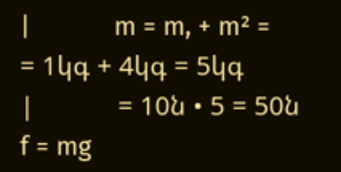|            m = m, + m² =
= 1կգ + 4կգ = 5կգ                 |            = 10ն • 5 = 50ն
f = mg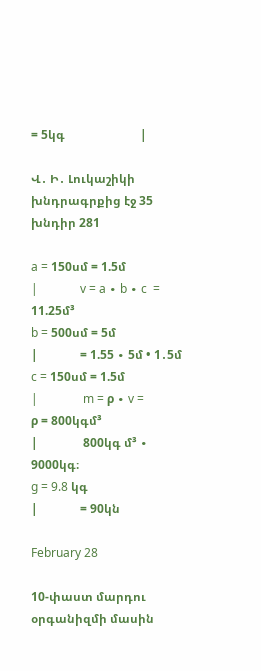= 5կգ                         |

Վ․ Ի․ Լուկաշիկի խնդրագրքից էջ 35 խնդիր 281

a = 150սմ = 1.5մ                   |              v = a ∙ b ∙ c  = 11.25մ³
b = 500սմ = 5մ                     |              = 1.55 ∙ 5մ • 1․5մ
c = 150սմ = 1.5մ                   |               m = ρ ∙ v =
ρ = 800կգմ³                         |               800կգ մ³ ∙ 9000կգ։
g = 9.8 կգ                              |              = 90կն

February 28

10-փաստ մարդու օրգանիզմի մասին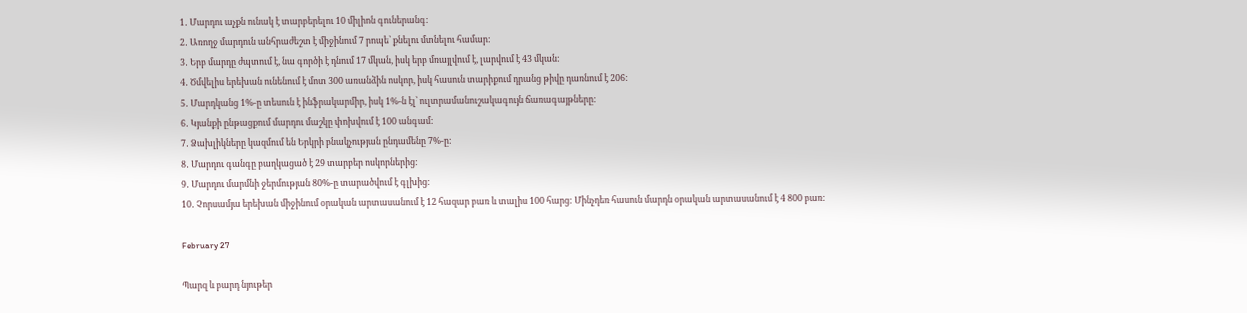1․ Մարդու աչքն ունակ է տարբերելու 10 միլիոն գուներանգ:
2․ Առողջ մարդուն անհրաժեշտ է միջինում 7 րոպե՝ քնելու մտնելու համար:
3․ Երբ մարդը ժպտում է, նա գործի է դնում 17 մկան, իսկ երբ մռայլվում է, լարվում է 43 մկան:
4․ Ծմվելիս երեխան ունենում է մոտ 300 առանձին ոսկոր, իսկ հասուն տարիքում դրանց թիվը դառնում է 206:
5․ Մարդկանց 1%-ը տեսուն է ինֆրակարմիր, իսկ 1%-ն էլ՝ ուլտրամանուշակագույն ճառագայթները:
6․ Կյանքի ընթացքում մարդու մաշկը փոխվում է 100 անգամ:
7․ Ձախլիկները կազմում են Երկրի բնակչության ընդամենը 7%-ը:
8․ Մարդու գանգը բաղկացած է 29 տարբեր ոսկորներից:
9․ Մարդու մարմնի ջերմության 80%-ը տարածվում է գլխից:
10․ Չորսամյա երեխան միջինում օրական արտասանում է 12 հազար բառ և տալիս 100 հարց: Մինչդեռ հասուն մարդն օրական արտասանում է 4 800 բառ:

February 27

Պարզ և բարդ նյութեր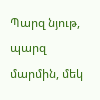Պարզ նյութ, պարզ մարմին, մեկ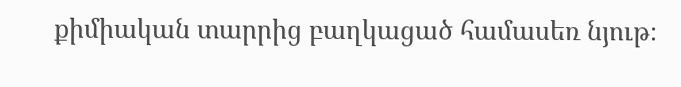քիմիական տարրից բաղկացած համասեռ նյութ։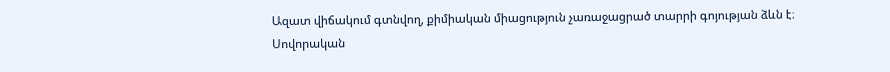Ազատ վիճակում գտնվող, քիմիական միացություն չառաջացրած տարրի գոյության ձևն է։ Սովորական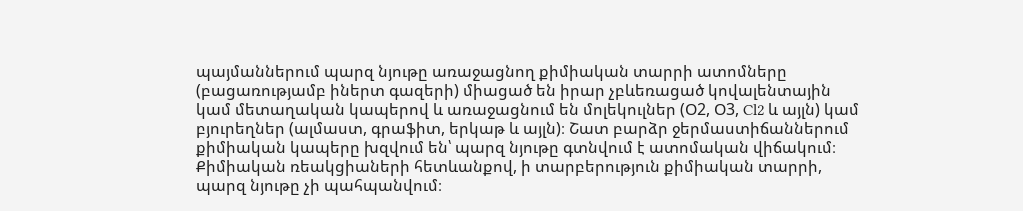պայմաններում պարզ նյութը առաջացնող քիմիական տարրի ատոմները (բացառությամբ իներտ գազերի) միացած են իրար չբևեռացած կովալենտային կամ մետաղական կապերով և առաջացնում են մոլեկուլներ (Օ2, Օ3, Cl2 և այլն) կամ բյուրեղներ (ալմաստ, գրաֆիտ, երկաթ և այլն)։ Շատ բարձր ջերմաստիճաններում քիմիական կապերը խզվում են՝ պարզ նյութը գտնվում է ատոմական վիճակում։ Քիմիական ռեակցիաների հետևանքով, ի տարբերություն քիմիական տարրի, պարզ նյութը չի պահպանվում։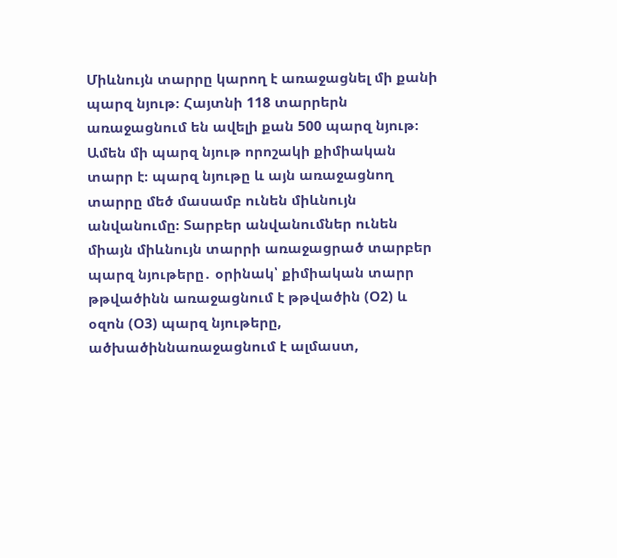Միևնույն տարրը կարող է առաջացնել մի քանի պարզ նյութ։ Հայտնի 118 տարրերն առաջացնում են ավելի քան 500 պարզ նյութ։ Ամեն մի պարզ նյութ որոշակի քիմիական տարր է։ պարզ նյութը և այն առաջացնող տարրը մեծ մասամբ ունեն միևնույն անվանումը։ Տարբեր անվանումներ ունեն միայն միևնույն տարրի առաջացրած տարբեր պարզ նյութերը․ օրինակ՝ քիմիական տարր թթվածինն առաջացնում է թթվածին (Օ2) և օզոն (Օ3) պարզ նյութերը, ածխածիննառաջացնում է ալմաստ,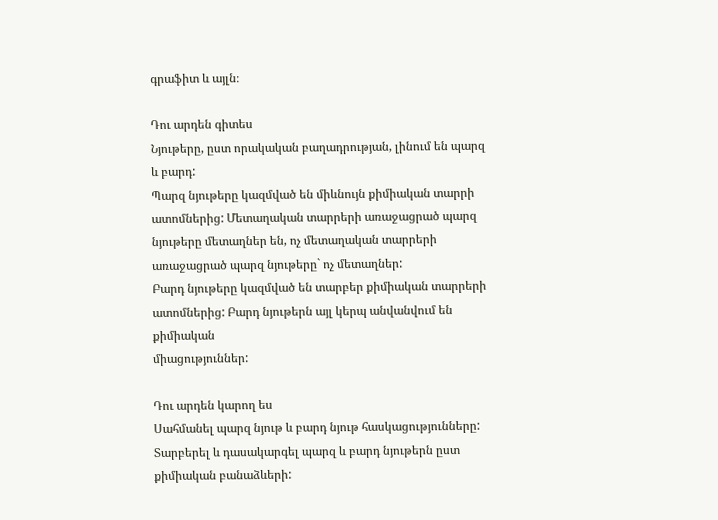գրաֆիտ և այլն։

Դու արդեն գիտես
Նյութերը, ըստ որակական բաղադրության, լինում են պարզ և բարդ:
Պարզ նյութերը կազմված են միևնույն քիմիական տարրի ատոմներից: Մետաղական տարրերի առաջացրած պարզ նյութերը մետաղներ են, ոչ մետաղական տարրերի առաջացրած պարզ նյութերը` ոչ մետաղներ:
Բարդ նյութերը կազմված են տարբեր քիմիական տարրերի ատոմներից: Բարդ նյութերն այլ կերպ անվանվում են քիմիական
միացություններ:

Դու արդեն կարող ես
Սահմանել պարզ նյութ և բարդ նյութ հասկացությունները:
Տարբերել և դասակարգել պարզ և բարդ նյութերն ըստ քիմիական բանաձևերի: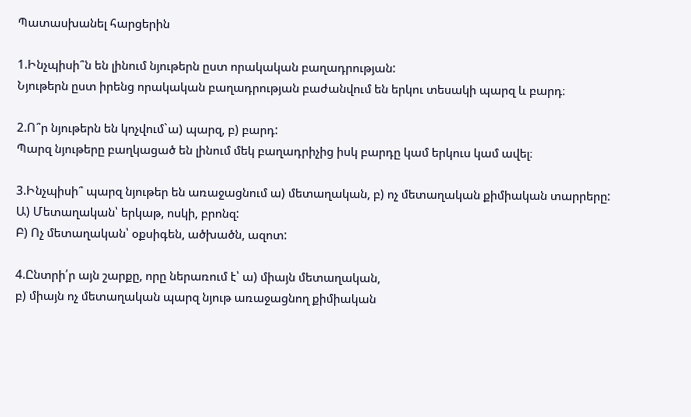Պատասխանել հարցերին

1.Ինչպիսի՞ն են լինում նյութերն ըստ որակական բաղադրության:
Նյութերն ըստ իրենց որակական բաղադրության բաժանվում են երկու տեսակի պարզ և բարդ։

2.Ո՞ր նյութերն են կոչվում`ա) պարզ, բ) բարդ:
Պարզ նյութերը բաղկացած են լինում մեկ բաղադրիչից իսկ բարդը կամ երկուս կամ ավել։

3.Ինչպիսի՞ պարզ նյութեր են առաջացնում ա) մետաղական, բ) ոչ մետաղական քիմիական տարրերը:
Ա) Մետաղական՝ երկաթ, ոսկի, բրոնզ:
Բ) Ոչ մետաղական՝ օքսիգեն, ածխածն, ազոտ:

4.Ընտրի՛ր այն շարքը, որը ներառում է՝ ա) միայն մետաղական,
բ) միայն ոչ մետաղական պարզ նյութ առաջացնող քիմիական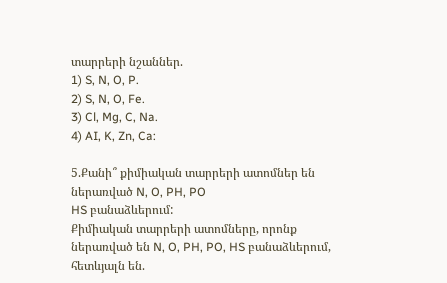տարրերի նշաններ.
1) S, N, O, P.
2) S, N, O, Fe.
3) Cl, Mg, C, Na.
4) AI, K, Zn, Ca:

5.Քանի՞ քիմիական տարրերի ատոմներ են ներառված N, O, PH, PO
HS բանաձևերում:
Քիմիական տարրերի ատոմները, որոնք ներառված են N, O, PH, PO, HS բանաձևերում, հետևյալն են.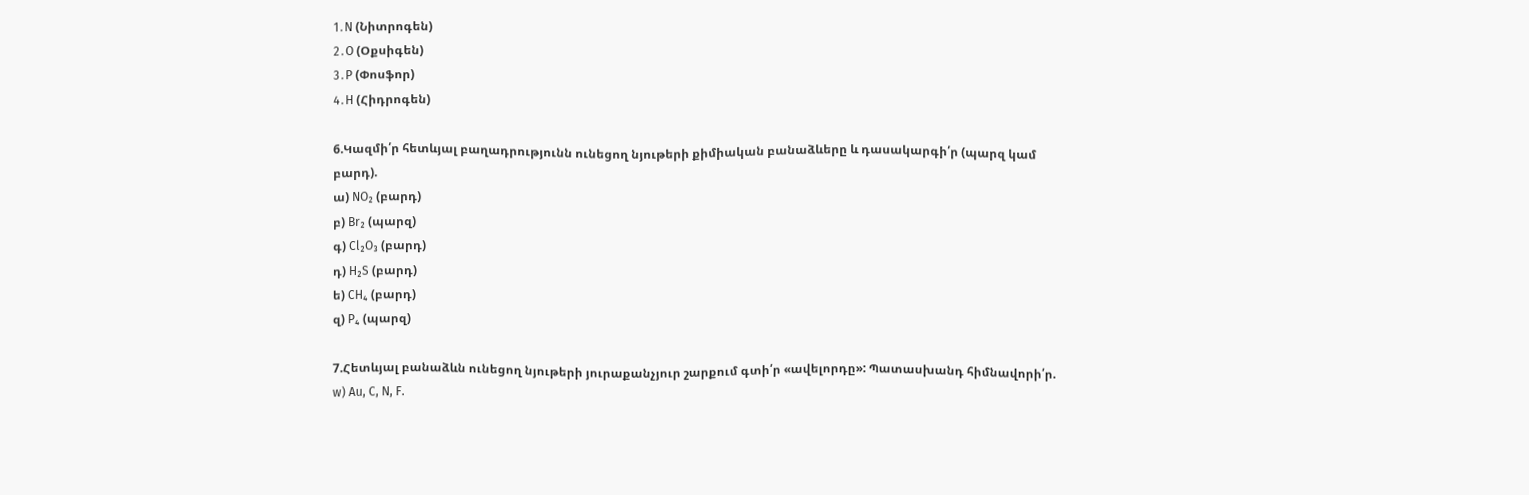1․N (Նիտրոգեն)
2․O (Օքսիգեն)
3․P (Փոսֆոր)
4․H (Հիդրոգեն)

6.Կազմի՛ր հետևյալ բաղադրությունն ունեցող նյութերի քիմիական բանաձևերը և դասակարգի՛ր (պարզ կամ բարդ).
ա) NO₂ (բարդ)
բ) Br₂ (պարզ)
գ) Cl₂O₃ (բարդ)
դ) H₂S (բարդ)
ե) CH₄ (բարդ)
զ) P₄ (պարզ)

7.Հետևյալ բանաձևն ունեցող նյութերի յուրաքանչյուր շարքում գտի՛ր «ավելորդը»: Պատասխանդ հիմնավորի՛ր.
w) Au, C, N, F.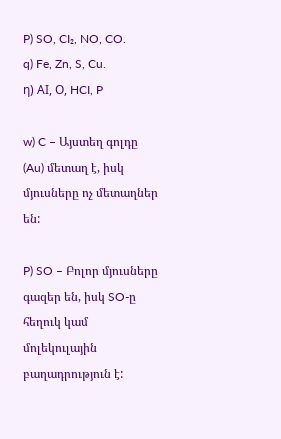P) SO, CI₂, NO, CO.
q) Fe, Zn, S, Cu.
η) ΑΙ, Ο, HCI, P

w) C – Այստեղ գոլդը (Au) մետաղ է, իսկ մյուսները ոչ մետաղներ են:

P) SO – Բոլոր մյուսները գազեր են, իսկ SO-ը հեղուկ կամ մոլեկուլային բաղադրություն է: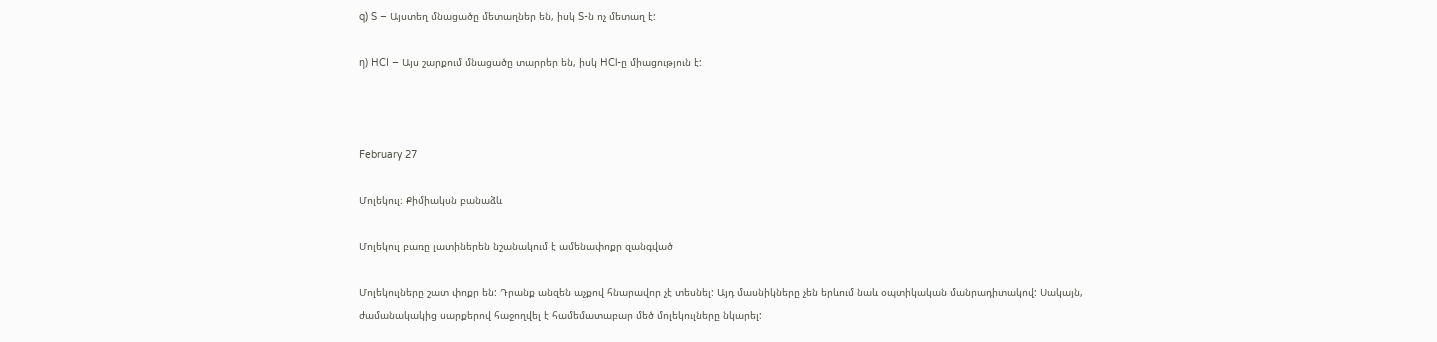q) S – Այստեղ մնացածը մետաղներ են, իսկ S-ն ոչ մետաղ է:

η) HCI – Այս շարքում մնացածը տարրեր են, իսկ HCl-ը միացություն է:



February 27

Մոլեկուլ։ Քիմիակսն բանաձև

Մոլեկուլ բառը լատիներեն նշանակում է ամենափոքր զանգված

Մոլեկուլները շատ փոքր են: Դրանք անզեն աչքով հնարավոր չէ տեսնել: Այդ մասնիկները չեն երևում նաև օպտիկական մանրադիտակով: Սակայն, ժամանակակից սարքերով հաջողվել է համեմատաբար մեծ մոլեկուլները նկարել: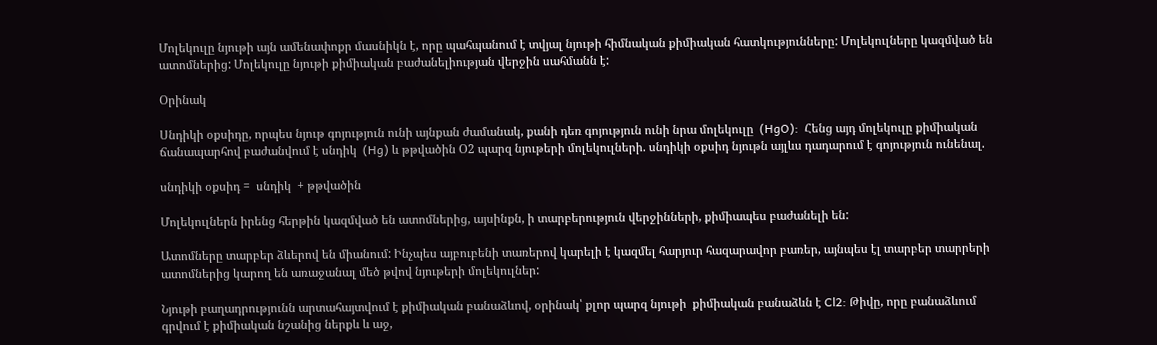Մոլեկուլը նյութի այն ամենափոքր մասնիկն է, որը պահպանում է տվյալ նյութի հիմնական քիմիական հատկությունները: Մոլեկուլները կազմված են ատոմներից: Մոլեկուլը նյութի քիմիական բաժանելիության վերջին սահմանն է:

Օրինակ

Սնդիկի օքսիդը, որպես նյութ գոյություն ունի այնքան ժամանակ, քանի դեռ գոյություն ունի նրա մոլեկուլը  (HgO):  Հենց այդ մոլեկուլը քիմիական ճանապարհով բաժանվում է սնդիկ  (Hg) և թթվածին Օ2 պարզ նյութերի մոլեկուլների. սնդիկի օքսիդ նյութն այլևս դադարում է գոյություն ունենալ.

սնդիկի օքսիդ =  սնդիկ  + թթվածին

Մոլեկուլներն իրենց հերթին կազմված են ատոմներից, այսինքն, ի տարբերություն վերջինների, քիմիապես բաժանելի են:

Ատոմները տարբեր ձևերով են միանում: Ինչպես այբուբենի տառերով կարելի է կազմել հարյուր հազարավոր բառեր, այնպես էլ տարբեր տարրերի ատոմներից կարող են առաջանալ մեծ թվով նյութերի մոլեկուլներ:

Նյութի բաղադրությունն արտահայտվում է քիմիական բանաձևով, օրինակ՝ քլոր պարզ նյութի  քիմիական բանաձևն է Cl2: Թիվը, որը բանաձևում գրվում է քիմիական նշանից ներքև և աջ,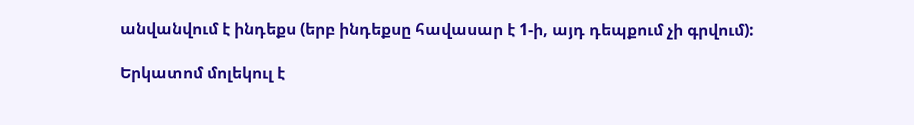անվանվում է ինդեքս (երբ ինդեքսը հավասար է 1-ի, այդ դեպքում չի գրվում):

Երկատոմ մոլեկուլ է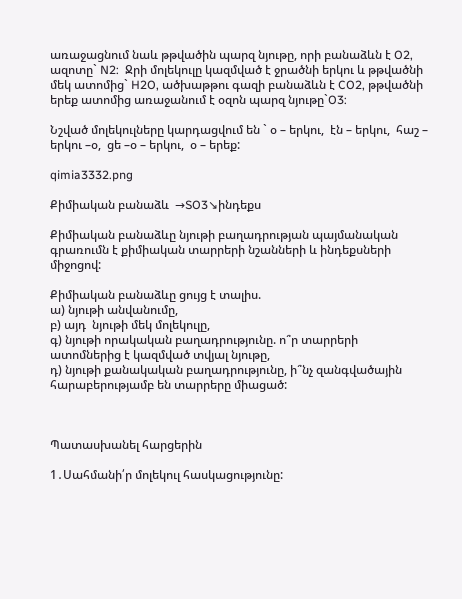առաջացնում նաև թթվածին պարզ նյութը, որի բանաձևն է O2, ազոտը` N2:  Ջրի մոլեկուլը կազմված է ջրածնի երկու և թթվածնի մեկ ատոմից` H2O, ածխաթթու գազի բանաձևն է CO2, թթվածնի երեք ատոմից առաջանում է օզոն պարզ նյութը`O3:

Նշված մոլեկուլները կարդացվում են ` օ – երկու,  էն – երկու,  հաշ – երկու –օ,  ցե –օ – երկու,  օ – երեք:

qimia3332.png

Քիմիական բանաձև  →SO3↘ինդեքս

Քիմիական բանաձևը նյութի բաղադրության պայմանական գրառումն է քիմիական տարրերի նշանների և ինդեքսների միջոցով:

Քիմիական բանաձևը ցույց է տալիս.
ա) նյութի անվանումը,
բ) այդ  նյութի մեկ մոլեկուլը,
գ) նյութի որակական բաղադրությունը. ո՞ր տարրերի ատոմներից է կազմված տվյալ նյութը,
դ) նյութի քանակական բաղադրությունը, ի՞նչ զանգվածային հարաբերությամբ են տարրերը միացած:



Պատասխանել հարցերին

1․Սահմանի՛ր մոլեկուլ հասկացությունը: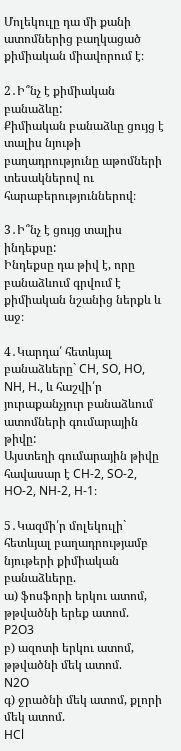Մոլեկուլը դա մի քանի ատոմներից բաղկացած քիմիական միավորում է։

2․Ի՞նչ է քիմիական բանաձևը:
Քիմիական բանաձևը ցույց է տալիս նյութի բաղադրությունը աթոմների տեսակներով ու հարաբերություններով։

3․Ի՞նչ է ցույց տալիս ինդեքսը:
Ինդեքսը դա թիվ է, որը բանաձևում գրվում է քիմիական նշանից ներքև և աջ։

4․Կարդա՛ հետևյալ բանաձևերը` CH, SO, HO, NH, H., և հաշվի՛ր յուրաքանչյուր բանաձևում ատոմների գումարային թիվը:
Այստեղի գումարային թիվը հավասար է CH-2, SO-2, HO-2, NH-2, H-1։

5․Կազմի՛ր մոլեկուլի` հետևյալ բաղադրությամբ նյութերի քիմիական բանաձևերը.
ա) ֆոսֆորի երկու ատոմ, թթվածնի երեք ատոմ.
P2O3
բ) ազոտի երկու ատոմ, թթվածնի մեկ ատոմ.
N2O
գ) ջրածնի մեկ ատոմ, քլորի մեկ ատոմ.
HCl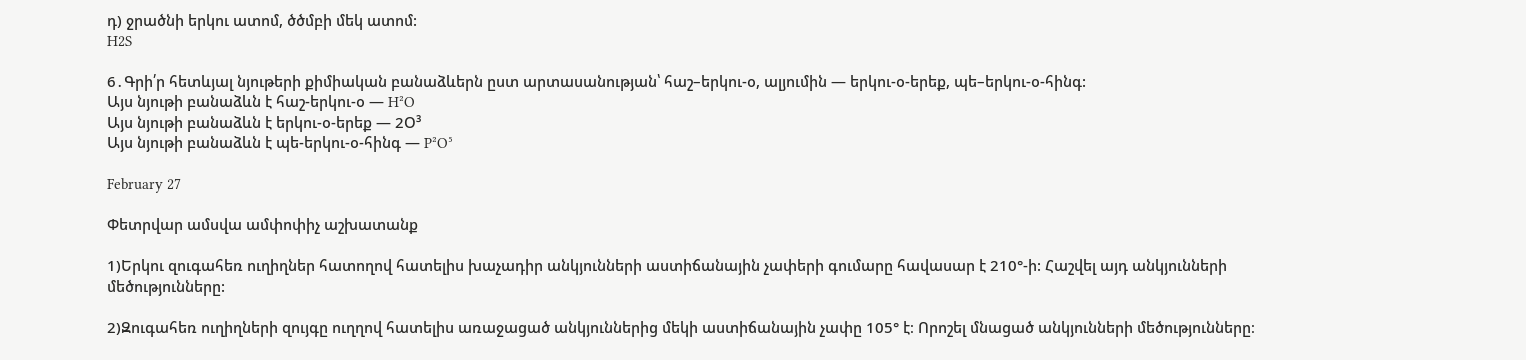դ) ջրածնի երկու ատոմ, ծծմբի մեկ ատոմ:
H2S

6․Գրի՛ր հետևյալ նյութերի քիմիական բանաձևերն ըստ արտասանության՝ հաշ–երկու-օ, ալյումին — երկու-օ-երեք, պե–երկու-օ-հինգ:
Այս նյութի բանաձևն է հաշ-երկու-օ — H²O
Այս նյութի բանաձևն է երկու-օ-երեք — 2Օ³
Այս նյութի բանաձևն է պե-երկու-օ-հինգ — P²O⁵

February 27

Փետրվար ամսվա ամփոփիչ աշխատանք

1)Երկու զուգահեռ ուղիղներ հատողով հատելիս խաչադիր անկյունների աստիճանային չափերի գումարը հավասար է 210°-ի: Հաշվել այդ անկյունների մեծությունները:

2)Զուգահեռ ուղիղների զույգը ուղղով հատելիս առաջացած անկյուններից մեկի աստիճանային չափը 105° է։ Որոշել մնացած անկյունների մեծությունները։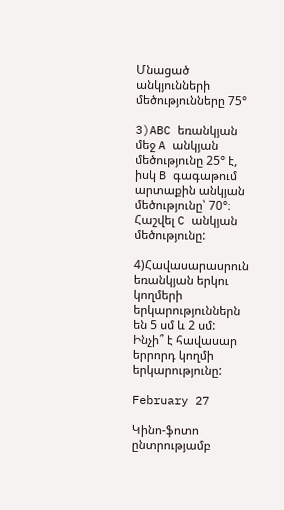Մնացած անկյունների մեծությունները 75°

3)ABC եռանկյան մեջ A անկյան մեծությունը 25° է, իսկ B գագաթում արտաքին անկյան մեծությունը՝ 70°։ Հաշվել C անկյան մեծությունը:

4)Հավասարասրուն եռանկյան երկու կողմերի երկարություններն են 5 սմ և 2 սմ: Ինչի՞ է հավասար երրորդ կողմի երկարությունը:

February 27

Կինո-ֆոտո ընտրությամբ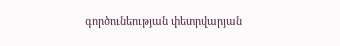գործունեության փետրվարյան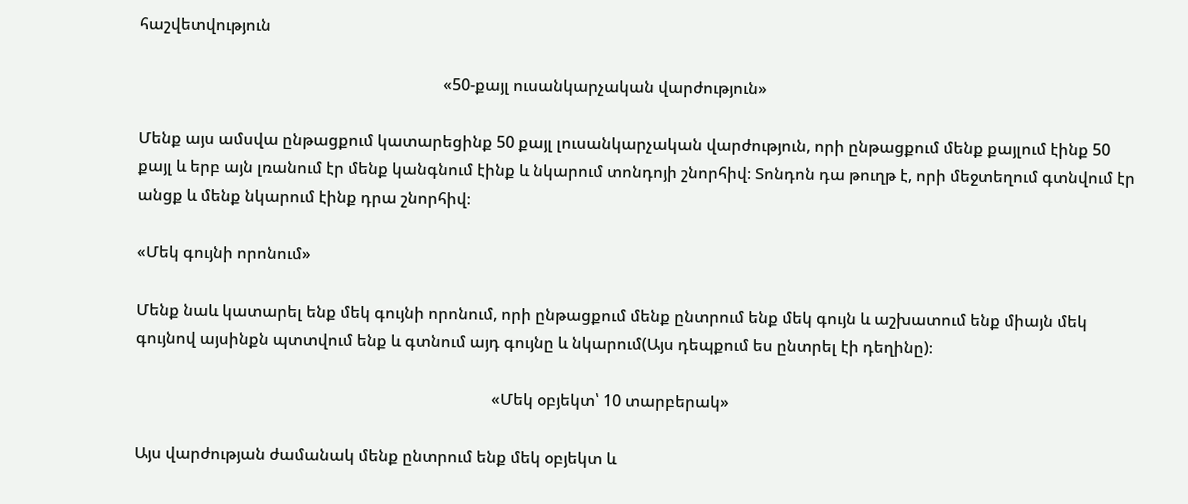հաշվետվություն

                                                                            «50-քայլ ուսանկարչական վարժություն»

Մենք այս ամսվա ընթացքում կատարեցինք 50 քայլ լուսանկարչական վարժություն, որի ընթացքում մենք քայլում էինք 50 քայլ և երբ այն լռանում էր մենք կանգնում էինք և նկարում տոնդոյի շնորհիվ։ Տոնդոն դա թուղթ է, որի մեջտեղում գտնվում էր անցք և մենք նկարում էինք դրա շնորհիվ։

«Մեկ գույնի որոնում»

Մենք նաև կատարել ենք մեկ գույնի որոնում, որի ընթացքում մենք ընտրում ենք մեկ գույն և աշխատում ենք միայն մեկ գույնով այսինքն պտտվում ենք և գտնում այդ գույնը և նկարում(Այս դեպքում ես ընտրել էի դեղինը)։

                                                                                         «Մեկ օբյեկտ՝ 10 տարբերակ»

Այս վարժության ժամանակ մենք ընտրում ենք մեկ օբյեկտ և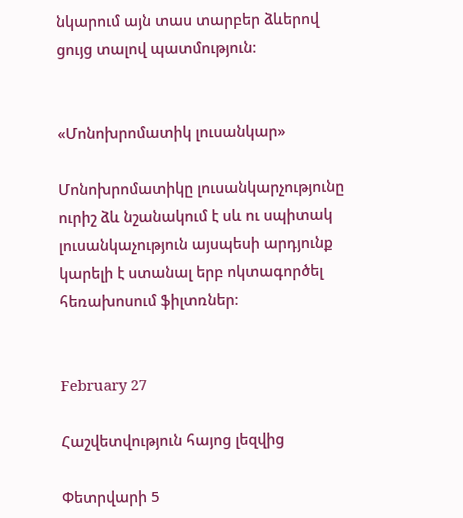նկարում այն տաս տարբեր ձևերով ցույց տալով պատմություն։


«Մոնոխրոմատիկ լուսանկար»

Մոնոխրոմատիկը լուսանկարչությունը ուրիշ ձև նշանակում է սև ու սպիտակ լուսանկաչություն այսպեսի արդյունք կարելի է ստանալ երբ ոկտագործել հեռախոսում ֆիլտռներ։


February 27

Հաշվետվություն հայոց լեզվից

Փետրվարի 5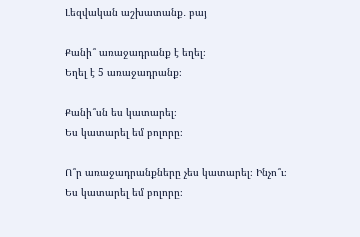Լեզվական աշխատանք․ բայ

Քանի՞ առաջադրանք է եղել։
Եղել է 5 առաջադրանք։

Քանի՞սն ես կատարել։
Ես կատարել եմ բոլորը։

Ո՞ր առաջադրանքները չես կատարել։ Ինչո՞ւ։
Ես կատարել եմ բոլորը։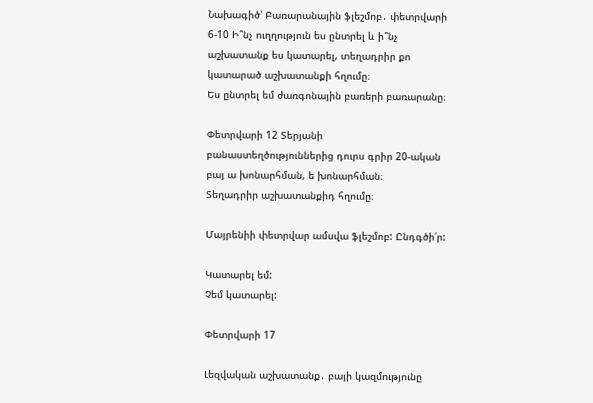Նախագիծ՝ Բառարանային ֆլեշմոբ․ փետրվարի 6-10 Ի՞նչ ուղղություն ես ընտրել և ի՞նչ աշխատանք ես կատարել, տեղադրիր քո կատարած աշխատանքի հղումը։
Ես ընտրել եմ ժառգոնային բառերի բառարանը։

Փետրվարի 12 Տերյանի բանաստեղծություններից դուրս գրիր 20-ական բայ ա խոնարհման, ե խոնարհման։
Տեղադրիր աշխատանքիդ հղումը։

Մայրենիի փետրվար ամսվա ֆլեշմոբ: Ընդգծի՛ր:

Կատարել եմ:
Չեմ կատարել:

Փետրվարի 17

Լեզվական աշխատանք․ բայի կազմությունը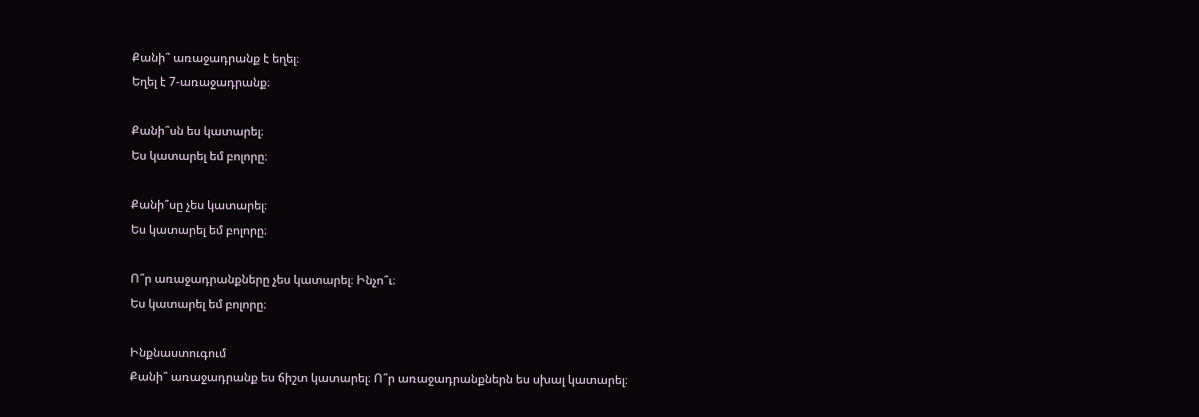Քանի՞ առաջադրանք է եղել։
Եղել է 7-առաջադրանք։

Քանի՞սն ես կատարել։
Ես կատարել եմ բոլորը։

Քանի՞սը չես կատարել։
Ես կատարել եմ բոլորը։

Ո՞ր առաջադրանքները չես կատարել։ Ինչո՞ւ։
Ես կատարել եմ բոլորը։

Ինքնաստուգում
Քանի՞ առաջադրանք ես ճիշտ կատարել։ Ո՞ր առաջադրանքներն ես սխալ կատարել։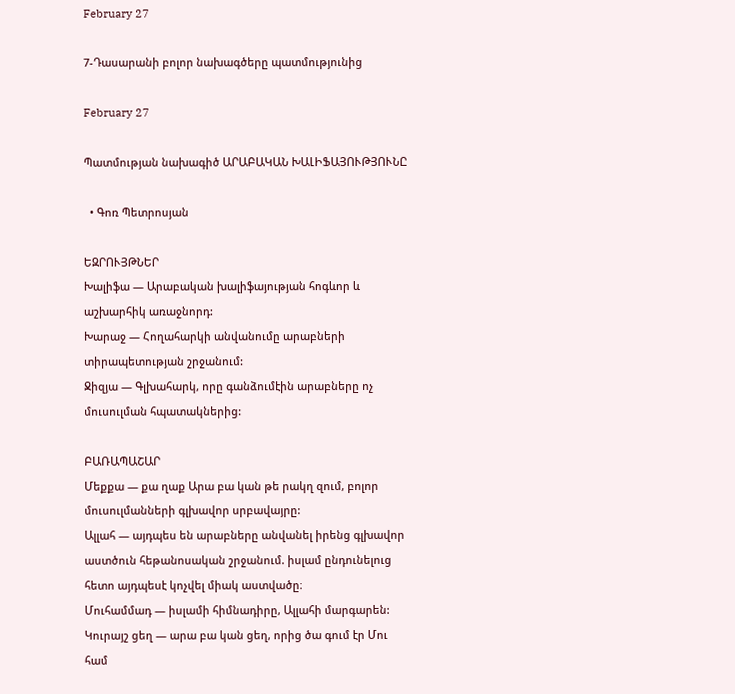February 27

7-Դասարանի բոլոր նախագծերը պատմությունից

February 27

Պատմության նախագիծ ԱՐԱԲԱԿԱՆ ԽԱԼԻՖԱՅՈՒԹՅՈՒՆԸ

  • Գոռ Պետրոսյան

ԵԶՐՈՒՅԹՆԵՐ
Խալիֆա — Արաբական խալիֆայության հոգևոր և աշխարհիկ առաջնորդ:
Խարաջ — Հողահարկի անվանումը արաբների տիրապետության շրջանում:
Ջիզյա — Գլխահարկ, որը գանձումէին արաբները ոչ մուսուլման հպատակներից:

ԲԱՌԱՊԱՇԱՐ
Մեքքա — քա ղաք Արա բա կան թե րակղ զում, բոլոր մուսուլմանների գլխավոր սրբավայրը:
Ալլահ — այդպես են արաբները անվանել իրենց գլխավոր աստծուն հեթանոսական շրջանում. իսլամ ընդունելուց հետո այդպեսէ կոչվել միակ աստվածը։
Մուհամմադ — իսլամի հիմնադիրը, Ալլահի մարգարեն:
Կուրայշ ցեղ — արա բա կան ցեղ, որից ծա գում էր Մու համ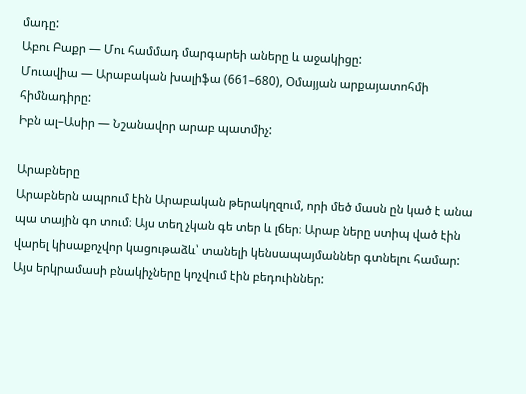մադը:
Աբու Բաքր — Մու համմադ մարգարեի աները և աջակիցը:
Մուավիա — Արաբական խալիֆա (661–680), Օմայյան արքայատոհմի հիմնադիրը:
Իբն ալ–Ասիր — Նշանավոր արաբ պատմիչ:

Արաբները
Արաբներն ապրում էին Արաբական թերակղզում, որի մեծ մասն ըն կած է անա պա տային գո տում։ Այս տեղ չկան գե տեր և լճեր։ Արաբ ները ստիպ ված էին
վարել կիսաքոչվոր կացութաձև՝ տանելի կենսապայմաններ գտնելու համար: Այս երկրամասի բնակիչները կոչվում էին բեդուիններ: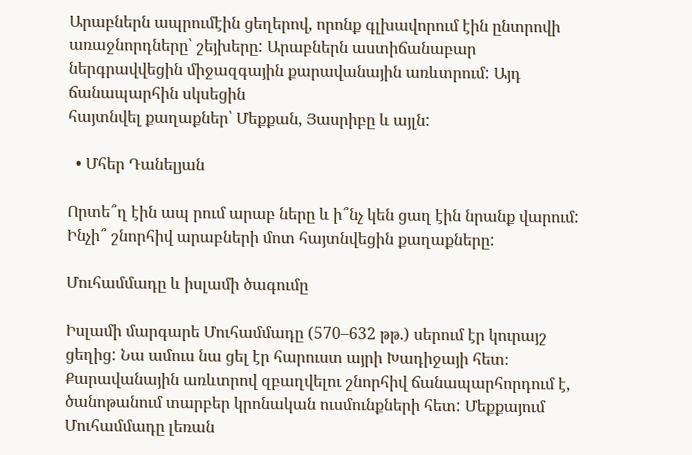Արաբներն ապրումէին ցեղերով, որոնք գլխավորում էին ընտրովի առաջնորդները՝ շեյխերը: Արաբներն աստիճանաբար ներգրավվեցին միջազգային քարավանային առևտրում: Այդ ճանապարհին սկսեցին
հայտնվել քաղաքներ՝ Մեքքան, Յասրիբը և այլն:

  • Մհեր Դանելյան

Որտե՞ղ էին ապ րում արաբ ները և ի՞նչ կեն ցաղ էին նրանք վարում:
Ինչի՞ շնորհիվ արաբների մոտ հայտնվեցին քաղաքները:

Մուհամմադը և իսլամի ծագումը

Իսլամի մարգարե Մուհամմադը (570–632 թթ.) սերում էր կուրայշ ցեղից: Նա ամուս նա ցել էր հարուստ այրի Խադիջայի հետ։ Քարավանային առևտրով զբաղվելու շնորհիվ ճանապարհորդում է, ծանոթանում տարբեր կրոնական ուսմունքների հետ: Մեքքայում Մուհամմադը լեռան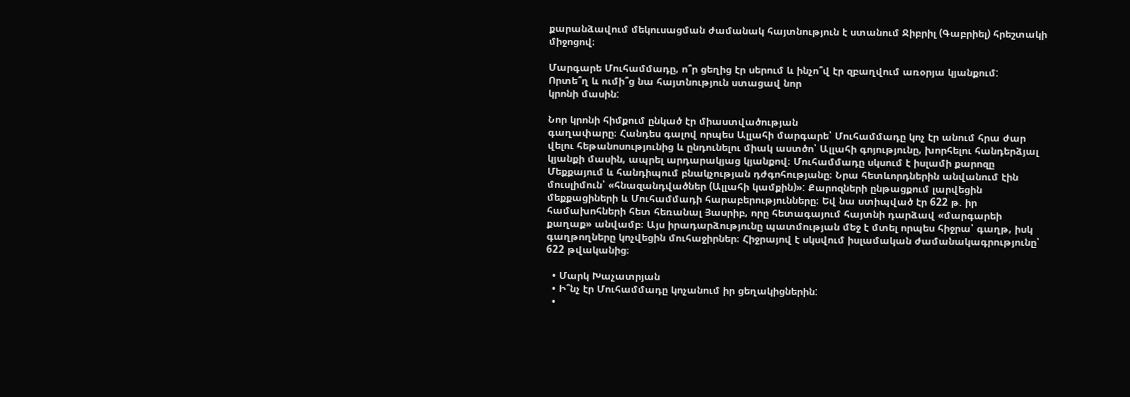քարանձավում մեկուսացման ժամանակ հայտնություն է ստանում Ջիբրիլ (Գաբրիել) հրեշտակի միջոցով։

Մարգարե Մուհամմադը, ո՞ր ցեղից էր սերում և ինչո՞վ էր զբաղվում առօրյա կյանքում:
Որտե՞ղ և ումի՞ց նա հայտնություն ստացավ նոր
կրոնի մասին:

Նոր կրոնի հիմքում ընկած էր միաստվածության
գաղափարը։ Հանդես գալով որպես Ալլահի մարգարե՝ Մուհամմադը կոչ էր անում հրա ժար վելու հեթանոսությունից և ընդունելու միակ աստծո՝ Ալլահի գոյությունը, խորհելու հանդերձյալ կյանքի մասին, ապրել արդարակյաց կյանքով։ Մուհամմադը սկսում է իսլամի քարոզը Մեքքայում և հանդիպում բնակչության դժգոհությանը։ Նրա հետևորդներին անվանում էին մուսլիմուն՝ «հնազանդվածներ (Ալլահի կամքին)»: Քարոզների ընթացքում լարվեցին մեքքացիների և Մուհամմադի հարաբերությունները։ Եվ նա ստիպված էր 622 թ. իր համախոհների հետ հեռանալ Յասրիբ, որը հետագայում հայտնի դարձավ «մարգարեի քաղաք» անվամբ։ Այս իրադարձությունը պատմության մեջ է մտել որպես հիջրա՝ գաղթ, իսկ գաղթողները կոչվեցին մուհաջիրներ։ Հիջրայով է սկսվում իսլամական ժամանակագրությունը՝ 622 թվականից։

  • Մարկ Խաչատրյան
  • Ի՞նչ էր Մուհամմադը կոչանում իր ցեղակիցներին:
  •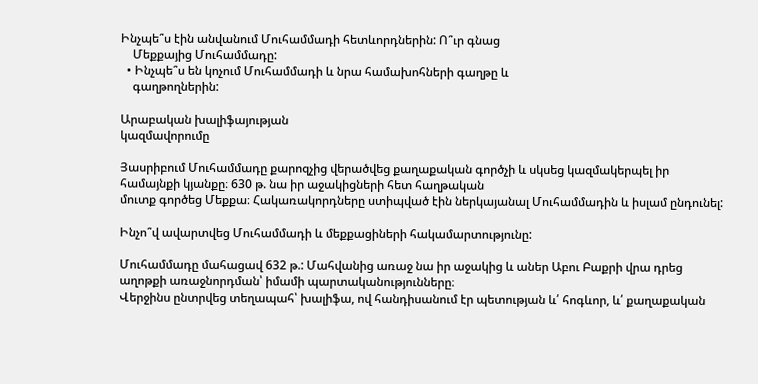Ինչպե՞ս էին անվանում Մուհամմադի հետևորդներին: Ո՞ւր գնաց
    Մեքքայից Մուհամմադը:
  • Ինչպե՞ս են կոչում Մուհամմադի և նրա համախոհների գաղթը և
    գաղթողներին:

Արաբական խալիֆայության
կազմավորումը

Յասրիբում Մուհամմադը քարոզչից վերածվեց քաղաքական գործչի և սկսեց կազմակերպել իր համայնքի կյանքը։ 630 թ. նա իր աջակիցների հետ հաղթական
մուտք գործեց Մեքքա։ Հակառակորդները ստիպված էին ներկայանալ Մուհամմադին և իսլամ ընդունել:

Ինչո՞վ ավարտվեց Մուհամմադի և մեքքացիների հակամարտությունը:

Մուհամմադը մահացավ 632 թ.: Մահվանից առաջ նա իր աջակից և աներ Աբու Բաքրի վրա դրեց աղոթքի առաջնորդման՝ իմամի պարտականությունները։
Վերջինս ընտրվեց տեղապահ՝ խալիֆա, ով հանդիսանում էր պետության և՛ հոգևոր, և՛ քաղաքական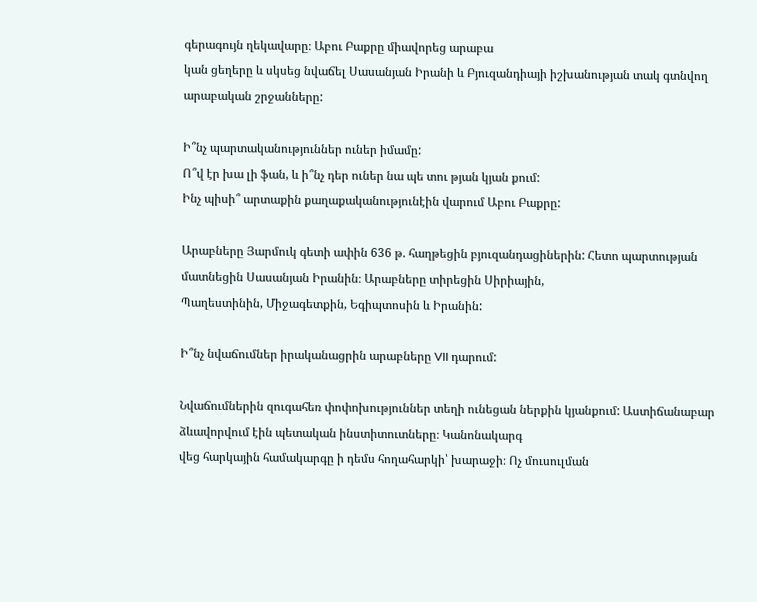գերագույն ղեկավարը։ Աբու Բաքրը միավորեց արաբա
կան ցեղերը և սկսեց նվաճել Սասանյան Իրանի և Բյուզանդիայի իշխանության տակ գտնվող արաբական շրջանները:

Ի՞նչ պարտականություններ ուներ իմամը:
Ո՞վ էր խա լի ֆան, և ի՞նչ դեր ուներ նա պե տու թյան կյան քում:
Ինչ պիսի՞ արտաքին քաղաքականությունէին վարում Աբու Բաքրը:

Արաբները Յարմուկ գետի ափին 636 թ. հաղթեցին բյուզանդացիներին: Հետո պարտության մատնեցին Սասանյան Իրանին։ Արաբները տիրեցին Սիրիային,
Պաղեստինին, Միջագետքին, Եգիպտոսին և Իրանին:

Ի՞նչ նվաճումներ իրականացրին արաբները VII դարում:

Նվաճումներին զուգահեռ փոփոխություններ տեղի ունեցան ներքին կյանքում: Աստիճանաբար ձևավորվում էին պետական ինստիտուտները։ Կանոնակարգ
վեց հարկային համակարգը ի դեմս հողահարկի՝ խարաջի։ Ոչ մուսուլման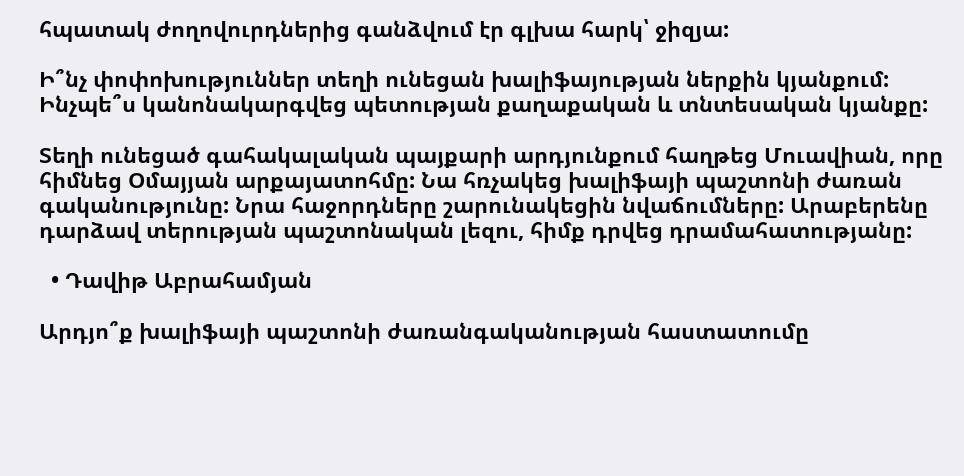հպատակ ժողովուրդներից գանձվում էր գլխա հարկ՝ ջիզյա:

Ի՞նչ փոփոխություններ տեղի ունեցան խալիֆայության ներքին կյանքում:
Ինչպե՞ս կանոնակարգվեց պետության քաղաքական և տնտեսական կյանքը:

Տեղի ունեցած գահակալական պայքարի արդյունքում հաղթեց Մուավիան, որը հիմնեց Օմայյան արքայատոհմը: Նա հռչակեց խալիֆայի պաշտոնի ժառան
գականությունը: Նրա հաջորդները շարունակեցին նվաճումները: Արաբերենը դարձավ տերության պաշտոնական լեզու, հիմք դրվեց դրամահատությանը:

  • Դավիթ Աբրահամյան

Արդյո՞ք խալիֆայի պաշտոնի ժառանգականության հաստատումը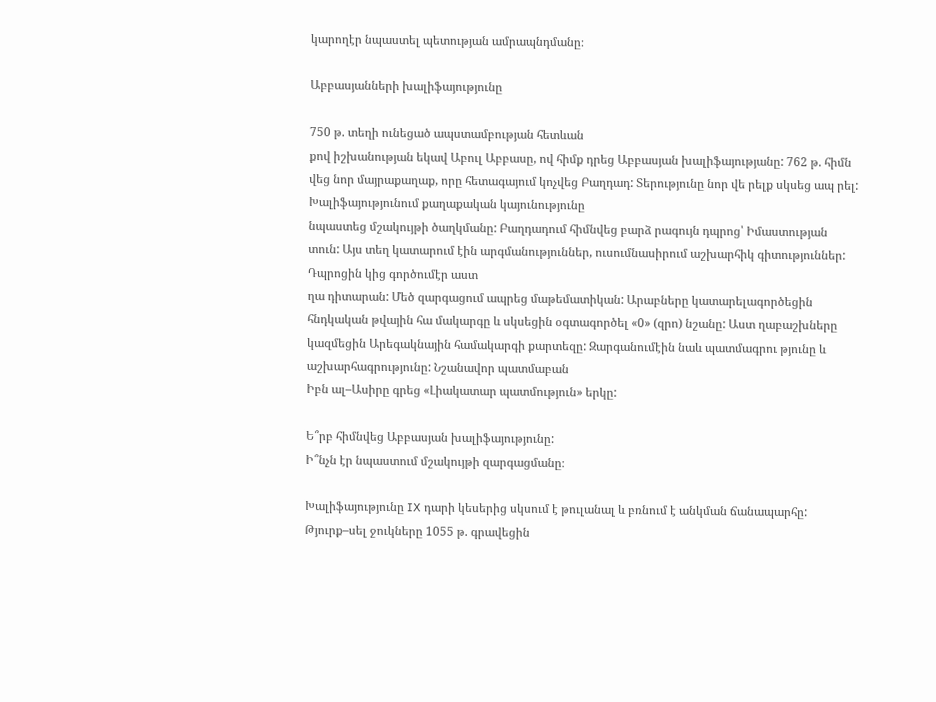կարողէր նպաստել պետության ամրապնդմանը։

Աբբասյանների խալիֆայությունը

750 թ. տեղի ունեցած ապստամբության հետևան
քով իշխանության եկավ Աբուլ Աբբասը, ով հիմք դրեց Աբբասյան խալիֆայությանը: 762 թ. հիմն վեց նոր մայրաքաղաք, որը հետագայում կոչվեց Բաղդադ: Տերությունը նոր վե րելք սկսեց ապ րել:
Խալիֆայությունում քաղաքական կայունությունը
նպաստեց մշակույթի ծաղկմանը: Բաղդադում հիմնվեց բարձ րագույն դպրոց՝ Իմաստության տուն: Այս տեղ կատարում էին արգմանություններ, ուսումնասիրում աշխարհիկ գիտություններ: Դպրոցին կից գործումէր աստ
ղա դիտարան: Մեծ զարգացում ապրեց մաթեմատիկան: Արաբները կատարելագործեցին հնդկական թվային հա մակարգը և սկսեցին օգտագործել «0» (զրո) նշանը: Աստ ղաբաշխները կազմեցին Արեգակնային համակարգի քարտեզը: Զարգանումէին նաև պատմագրու թյունը և աշխարհագրությունը: Նշանավոր պատմաբան
Իբն ալ–Ասիրը գրեց «Լիակատար պատմություն» երկը:

Ե՞րբ հիմնվեց Աբբասյան խալիֆայությունը:
Ի՞նչն էր նպաստում մշակույթի զարգացմանը։

Խալիֆայությունը IX դարի կեսերից սկսում է թուլանալ և բռնում է անկման ճանապարհը: Թյուրք–սել ջուկները 1055 թ. գրավեցին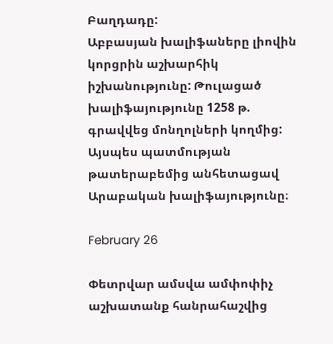Բաղդադը:
Աբբասյան խալիֆաները լիովին կորցրին աշխարհիկ իշխանությունը: Թուլացած խալիֆայությունը 1258 թ. գրավվեց մոնղոլների կողմից:
Այսպես պատմության թատերաբեմից անհետացավ Արաբական խալիֆայությունը։

February 26

Փետրվար ամսվա ամփոփիչ աշխատանք հանրահաշվից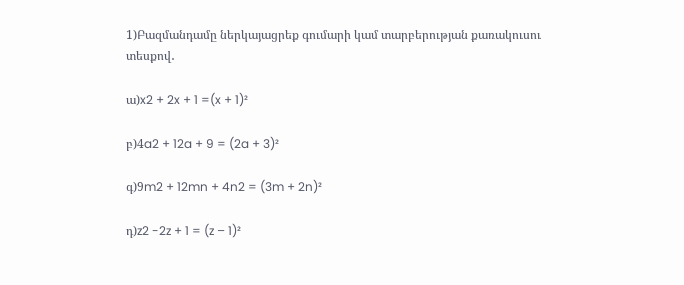1)Բազմանդամը ներկայացրեք գումարի կամ տարբերության քառակուսու տեսքով․

ա)x2 + 2x + 1 =(x + 1)²

բ)4a2 + 12a + 9 = (2a + 3)²

գ)9m2 + 12mn + 4n2 = (3m + 2n)²

դ)z2 -2z + 1 = (z – 1)²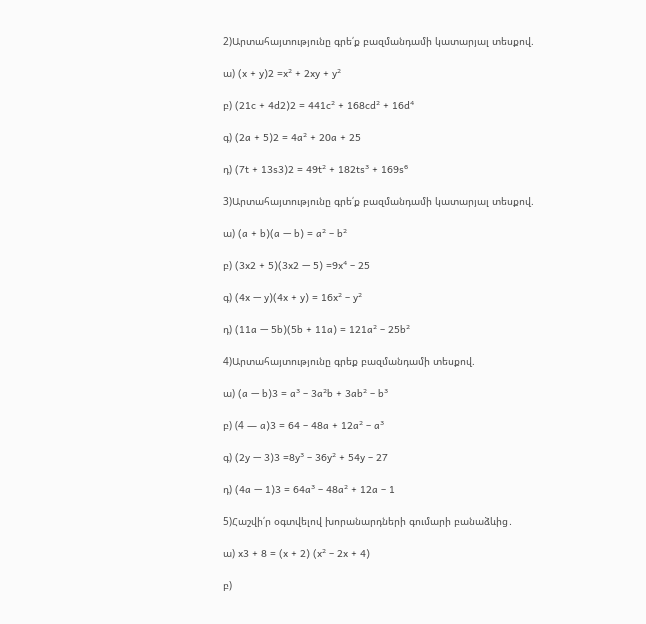2)Արտահայտությունը գրե՛ք բազմանդամի կատարյալ տեսքով.

ա) (x + y)2 =x² + 2xy + y²

բ) (21c + 4d2)2 = 441c² + 168cd² + 16d⁴

գ) (2a + 5)2 = 4a² + 20a + 25

դ) (7t + 13s3)2 = 49t² + 182ts³ + 169s⁶

3)Արտահայտությունը գրե՛ք բազմանդամի կատարյալ տեսքով.

ա) (a + b)(a — b) = a² – b²

բ) (3x2 + 5)(3x2 — 5) =9x⁴ – 25

գ) (4x — y)(4x + y) = 16x² – y²

դ) (11a — 5b)(5b + 11a) = 121a² – 25b²

4)Արտահայտությունը գրեք բազմանդամի տեսքով.

ա) (a — b)3 = a³ – 3a²b + 3ab² – b³

բ) (4 — a)3 = 64 – 48a + 12a² – a³

գ) (2y — 3)3 =8y³ – 36y² + 54y – 27

դ) (4a — 1)3 = 64a³ – 48a² + 12a – 1

5)Հաշվի՛ր օգտվելով խորանարդների գումարի բանաձևից․

ա) x3 + 8 = (x + 2) (x² – 2x + 4)

բ)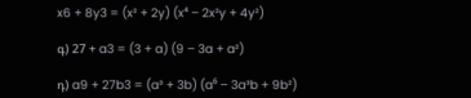x6 + 8y3 = (x² + 2y) (x⁴ – 2x²y + 4y²)

գ) 27 + a3 = (3 + a) (9 – 3a + a²)

դ) a9 + 27b3 = (a³ + 3b) (a⁶ – 3a³b + 9b²)